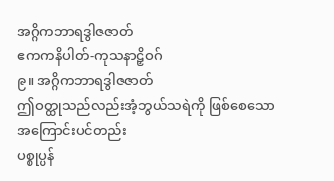အဂ္ဂိကဘာရဒွါဇဇာတ်
ဧကကနိပါတ်-ကုသနာဠှိဝဂ်
၉။ အဂ္ဂိကဘာရဒွါဇဇာတ်
ဤဝတ္ထုသည်လည်းအံ့ဘွယ်သရဲကို ဖြစ်စေသော အကြောင်းပင်တည်း
ပစ္စုပ္ပန်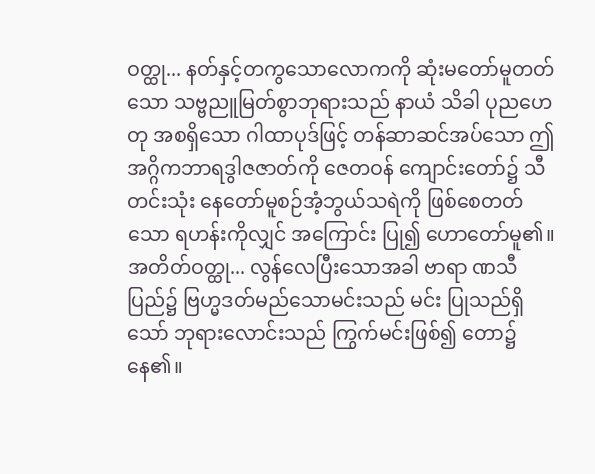ဝတ္ထု... နတ်နှင့်တကွသောလောကကို ဆုံးမတော်မူတတ်သော သဗ္ဗညူမြတ်စွာဘုရားသည် နာယံ သိခါ ပုညဟေတု အစရှိသော ဂါထာပုဒ်ဖြင့် တန်ဆာဆင်အပ်သော ဤအဂ္ဂိကဘာရဒွါဇဇာတ်ကို ဇေတဝန် ကျောင်းတော်၌ သီတင်းသုံး နေတော်မူစဉ်အံ့ဘွယ်သရဲကို ဖြစ်စေတတ်သော ရဟန်းကိုလျှင် အကြောင်း ပြု၍ ဟောတော်မူ၏။
အတိတ်ဝတ္ထု... လွန်လေပြီးသောအခါ ဗာရာ ဏသီပြည်၌ ဗြဟ္မဒတ်မည်သောမင်းသည် မင်း ပြုသည်ရှိသော် ဘုရားလောင်းသည် ကြွက်မင်းဖြစ်၍ တော၌ နေ၏။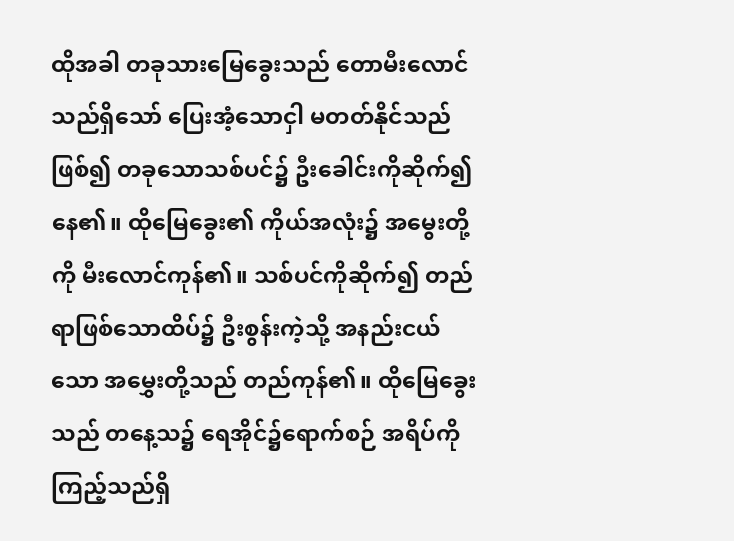ထိုအခါ တခုသားမြေခွေးသည် တောမီးလောင်သည်ရှိသော် ပြေးအံ့သောငှါ မတတ်နိုင်သည်ဖြစ်၍ တခုသောသစ်ပင်၌ ဦးခေါင်းကိုဆိုက်၍ နေ၏။ ထိုမြေခွေး၏ ကိုယ်အလုံး၌ အမွေးတို့ကို မီးလောင်ကုန်၏။ သစ်ပင်ကိုဆိုက်၍ တည်ရာဖြစ်သောထိပ်၌ ဦးစွန်းကဲ့သို့ အနည်းငယ်သော အမွှေးတို့သည် တည်ကုန်၏။ ထိုမြေခွေးသည် တနေ့သ၌ ရေအိုင်၌ရောက်စဉ် အရိပ်ကိုကြည့်သည်ရှိ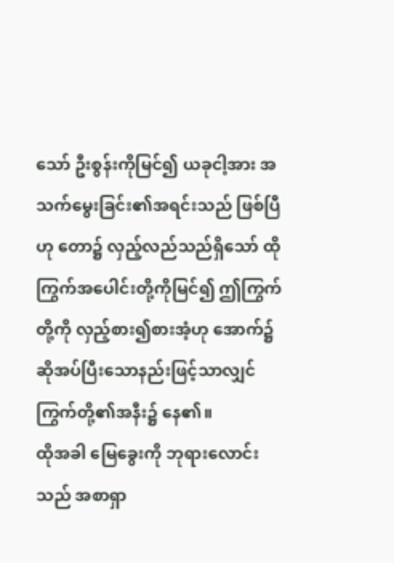သော် ဦးစွန်းကိုမြင်၍ ယခုငါ့အား အသက်မွေးခြင်း၏အရင်းသည် ဖြစ်ပြီဟု တော၌ လှည့်လည်သည်ရှိသော် ထိုကြွက်အပေါင်းတို့ကိုမြင်၍ ဤကြွက်တို့ကို လှည့်စား၍စားအံ့ဟု အောက်၌ဆိုအပ်ပြီးသောနည်းဖြင့်သာလျှင် ကြွက်တို့၏အနီး၌ နေ၏။
ထိုအခါ မြေခွေးကို ဘုရားလောင်းသည် အစာရှာ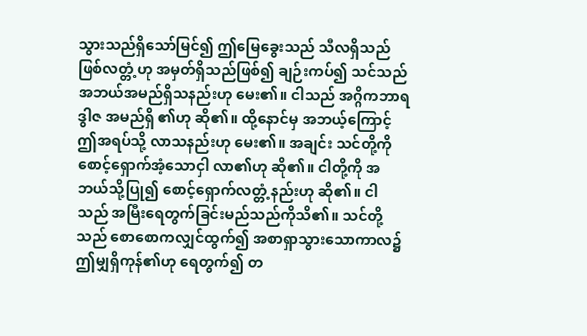သွားသည်ရှိသော်မြင်၍ ဤမြေခွေးသည် သီလရှိသည် ဖြစ်လတ္တံ့ဟု အမှတ်ရှိသည်ဖြစ်၍ ချဉ်းကပ်၍ သင်သည် အဘယ်အမည်ရှိသနည်းဟု မေး၏။ ငါသည် အဂ္ဂိကဘာရဒွါဇ အမည်ရှိ ၏ဟု ဆို၏။ ထို့နောင်မှ အဘယ့်ကြောင့် ဤအရပ်သို့ လာသနည်းဟု မေး၏။ အချင်း သင်တို့ကို စောင့်ရှောက်အံ့သောငှါ လာ၏ဟု ဆို၏။ ငါတို့ကို အဘယ်သို့ပြု၍ စောင့်ရှောက်လတ္တံ့နည်းဟု ဆို၏။ ငါသည် အမြီးရေတွက်ခြင်းမည်သည်ကိုသိ၏။ သင်တို့သည် စောစောကလျှင်ထွက်၍ အစာရှာသွားသောကာလ၌ ဤမျှရှိကုန်၏ဟု ရေတွက်၍ တ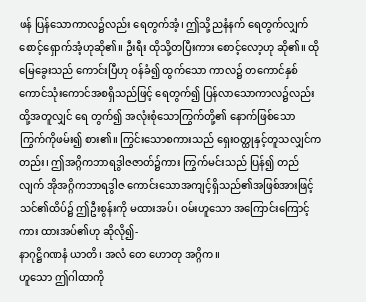ဖန် ပြန်သောကာလ၌လည်း ရေတွက်အံ့၊ ဤသို့ညနံနက် ရေတွက်လျှက် စောင့်ရှောက်အံ့ဟုဆို၏။ ဦးရီး ထိုသို့တပြီးကား စောင့်လော့ဟု ဆို၏။ ထိုမြေခွေးသည် ကောင်းပြီဟု ဝန်ခံ၍ ထွက်သော ကာလ၌ တကောင်နှစ်ကောင်သုံးကောင်အစရှိသည်ဖြင့် ရေတွက်၍ ပြန်လာသောကာလ၌လည်း ထို့အတူလျှင် ရေ တွက်၍ အလုံးစုံသောကြွက်တို့၏ နောက်ဖြစ်သော ကြွက်ကိုဖမ်း၍ စား၏။ ကြွင်းသောစကားသည် ရှေးဝတ္ထုနှင့်တူသလျှင်ကတည်း၊ ဤအဂ္ဂိကဘာရဒွါဇဇာတ်၌ကား ကြွက်မင်းသည် ပြန်၍ တည်လျက် အိုအဂ္ဂိကဘာရဒွါဇ ကောင်းသောအကျင့်ရှိသည်၏အဖြစ်အားဖြင့် သင်၏ထိပ်၌ ဤဦးစွန်းကို မထားအပ်၊ ဝမ်းဟူသော အကြောင်းကြောင့်ကား ထားအပ်၏ဟု ဆိုလို၍-
နာဂုဋ္ဌိဂဏနံ ယာတိ၊ အလံ တေ ဟောတု အဂ္ဂိက။
ဟူသော ဤဂါထာကို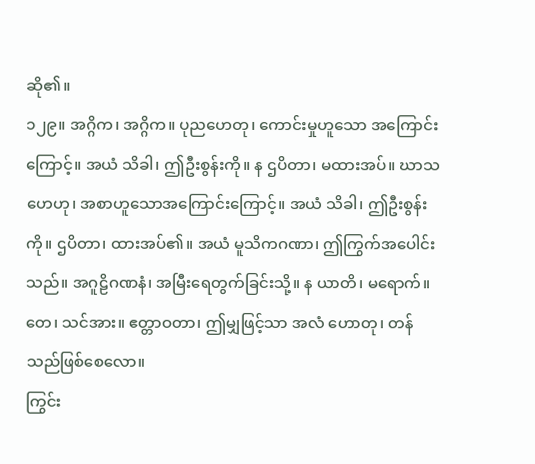ဆို၏။
၁၂၉။ အဂ္ဂိက၊ အဂ္ဂိက။ ပုညဟေတု၊ ကောင်းမှုဟူသော အကြောင်းကြောင့်။ အယံ သိခါ၊ ဤဦးစွန်းကို။ န ဌပိတာ၊ မထားအပ်။ ဃာသဟေဟု၊ အစာဟူသောအကြောင်းကြောင့်။ အယံ သိခါ၊ ဤဦးစွန်းကို။ ဌပိတာ၊ ထားအပ်၏။ အယံ မူသိကဂဏာ၊ ဤကြွက်အပေါင်းသည်။ အဂူဠိဂဏနံ၊ အမြီးရေတွက်ခြင်းသို့။ န ယာတိ၊ မရောက်။ တေ၊ သင်အား။ ဧတ္တာဝတာ၊ ဤမျှဖြင့်သာ အလံ ဟောတု၊ တန်သည်ဖြစ်စေလော။
ကြွင်း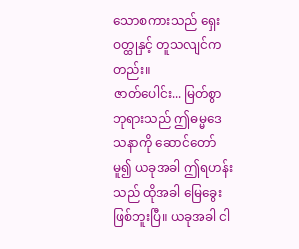သောစကားသည် ရှေးဝတ္ထုနှင့် တူသလျင်ကတည်း။
ဇာတ်ပေါင်း... မြတ်စွာဘုရားသည် ဤဓမ္မဒေသနာကို ဆောင်တော်မူ၍ ယခုအခါ ဤရဟန်းသည် ထိုအခါ မြေခွေး ဖြစ်ဘူးပြီ။ ယခုအခါ ငါ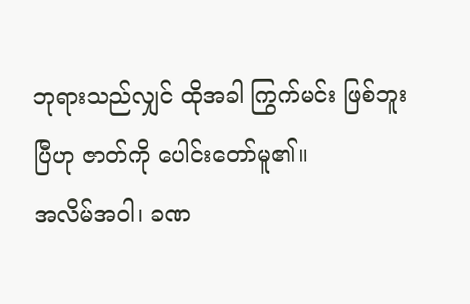ဘုရားသည်လျှင် ထိုအခါ ကြွက်မင်း ဖြစ်ဘူးပြီဟု ဇာတ်ကို ပေါင်းတော်မူ၏။
အလိမ်အဝါ၊ ခဏ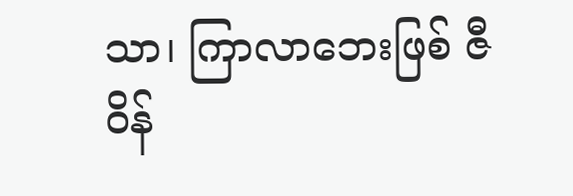သာ၊ ကြာလာဘေးဖြစ် ဇီဝိန်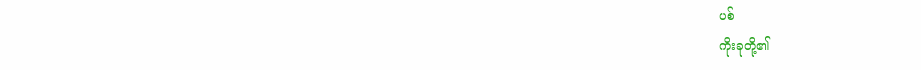ပစ်
ကိုးခုတို့၏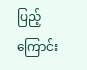ပြည့်ကြောင်း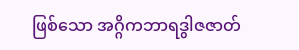ဖြစ်သော အဂ္ဂိကဘာရဒွါဇဇာတ်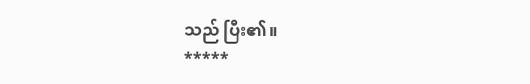သည် ပြီး၏။
*****